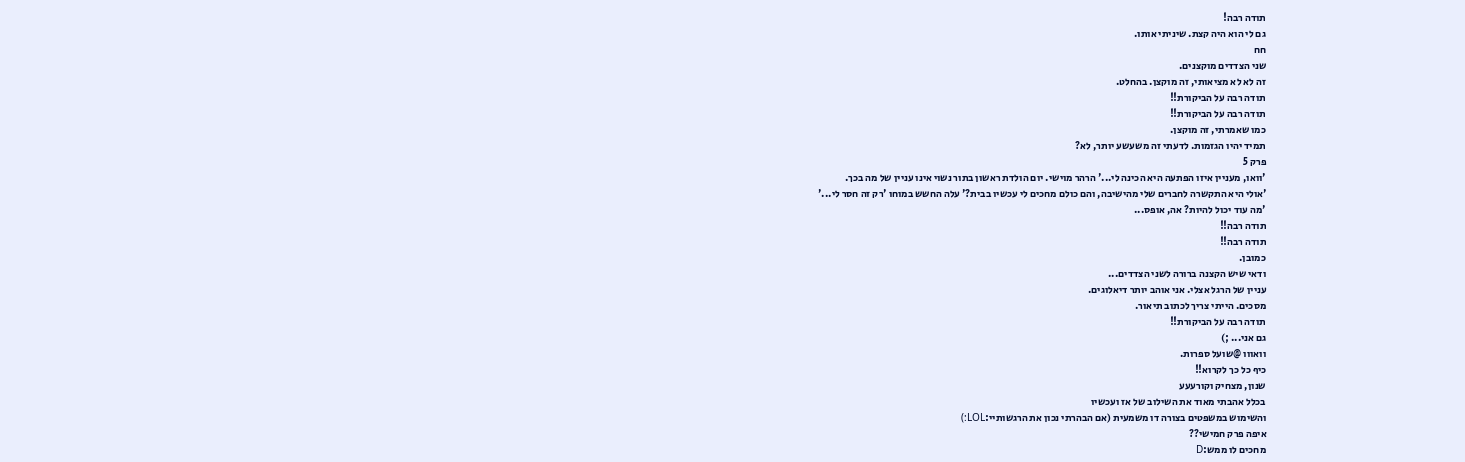תודה רבה!
גם לי הוא היה קצת. שיניתי אותו.
חח
שני הצדדים מוקצנים.
זה לא לא מציאותי, זה מוקצן. בהחלט.
תודה רבה על הביקורת!!
תודה רבה על הביקורת!!
כמו שאמרתי, זה מוקצן.
תמיד יהיו הגזמות. לדעתי זה משעשע יותר, לא?
פרק 5
'וואו, מעניין איזו הפתעה היא הכינה לי...' הרהר מוישי. יום הולדת ראשון בתור נשוי אינו עניין של מה בכך.
'אולי היא התקשרה לחברים שלי מהישיבה, והם כולם מחכים לי עכשיו בבית?' עלה החשש במוחו 'רק זה חסר לי...'
'מה עוד יכול להיות? אה, אופס...
תודה רבה!!
תודה רבה!!
כמובן.
ודאי שיש הקצנה ברורה לשני הצדדים...
עניין של הרגל אצלי. אני אוהב יותר דיאלוגים.
מסכים. הייתי צריך לכתוב תיאור.
תודה רבה על הביקורת!!
גם אני... ;)
וואווו @שועל ספרות.
כיף כל כך לקרוא!!
שנון, מצחיק וקורעעע
בכלל אהבתי מאוד את השילוב של אז ועכשיו
והשימוש במשפטים בצורה דו משמעית (אם הבהרתי נכון את הרגשותיי:LOL:)
איפה פרק חמישי??
מחכים לו ממש:D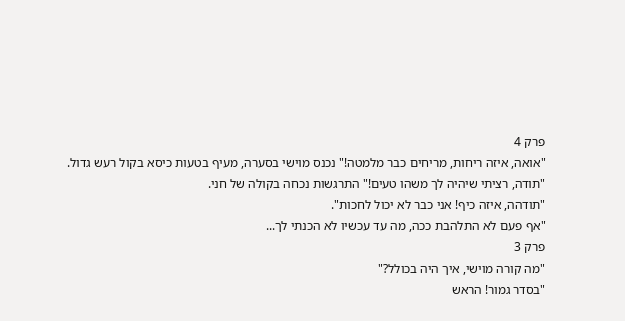פרק 4
"אואה, איזה ריחות, מריחים כבר מלמטה!" נכנס מוישי בסערה, מעיף בטעות כיסא בקול רעש גדול.
"תודה, רציתי שיהיה לך משהו טעים!" התרגשות נכחה בקולה של חני.
"תודהה, איזה כיף! אני כבר לא יכול לחכות".
"אף פעם לא התלהבת ככה, מה עד עכשיו לא הכנתי לך...
פרק 3
"מה קורה מוישי, איך היה בכולל?"
"בסדר גמור! הראש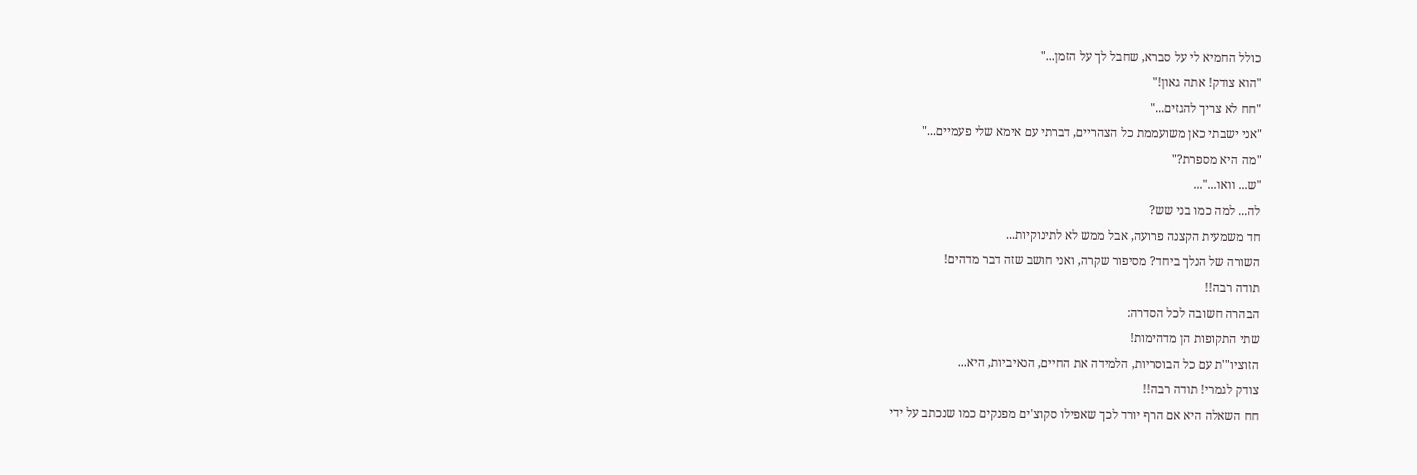כולל החמיא לי על סברא, שחבל לך על הזמן..."
"הוא צודק! אתה גאון!"
"חח לא צריך להגזים..."
"אני ישבתי כאן משועממת כל הצהריים, דברתי עם אימא שלי פעמיים..."
"מה היא מספרת?"
"ש... וואו..."...
לה... למה כמו בני שש?
חד משמעית הקצנה פרועה, אבל ממש לא לתינוקיות...
השורה של הנלך ביחד? מסיפור שקרה, ואני חושב שזה דבר מדהים!
תודה רבה!!
הבהרה חשובה לכל הסדרה:
שתי התקופות הן מדהימות!
הזוציו"'ת עם כל הבוסריות, הלמידה את החיים, הנאיביות, היא...
צודק לגמרי! תודה רבה!!
חח השאלה היא אם הרף יורד לכך שאפילו סקוצ'ים מפנקים כמו שנכתב על ידי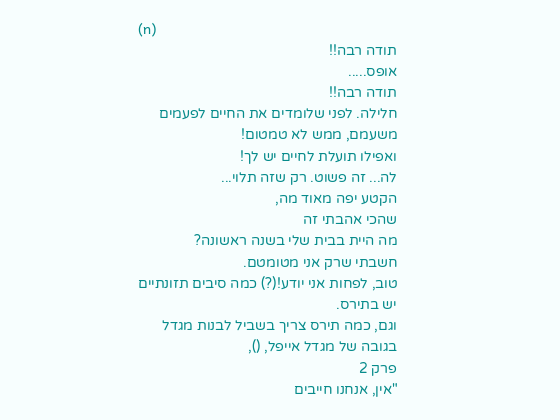(n)
תודה רבה!!
אופס.....
תודה רבה!!
חלילה. לפני שלומדים את החיים לפעמים משעמם, ממש לא טמטום!
ואפילו תועלת לחיים יש לך!
לה... זה פשוט. רק שזה תלוי...
הקטע יפה מאוד מה,
שהכי אהבתי זה
מה היית בבית שלי בשנה ראשונה?
חשבתי שרק אני מטומטם.
טוב, לפחות אני יודע!(?) כמה סיבים תזונתיים יש בתירס.
וגם, כמה תירס צריך בשביל לבנות מגדל בגובה של מגדל אייפל, (),
פרק 2
"אין, אנחנו חייבים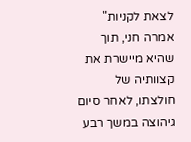לצאת לקניות" אמרה חני, תוך שהיא מיישרת את קצוותיה של חולצתו, לאחר סיום גיהוצה במשך רבע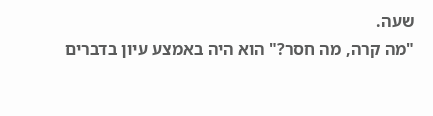שעה.
"מה קרה, מה חסר?" הוא היה באמצע עיון בדברים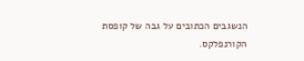הנשגבים הכתובים על גבה של קופסת הקורנפלקס.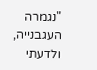"נגמרה העגבנייה, ולדעתי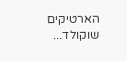הארטיקים שוקולד...